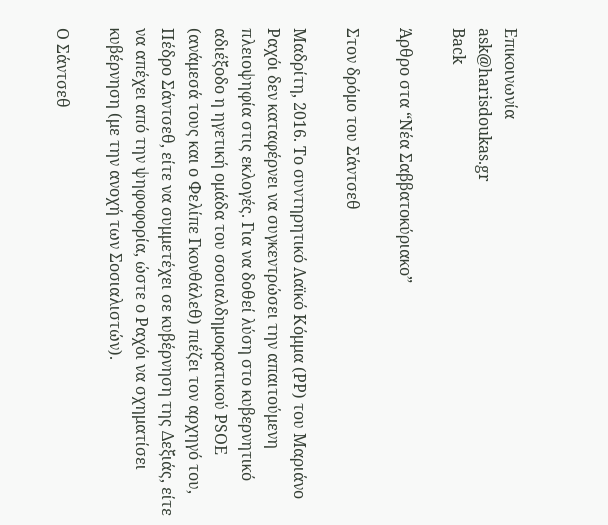Επικοινωνία
ask@harisdoukas.gr
Back

Άρθρο στα “Νέα Σαββατοκύριακο”

Στον δρόμο του Σάντσεθ

Μαδρίτη, 2016. Το συντηρητικό Λαϊκό Κόμμα (PP) του Μαριάνο Ραχόι δεν καταφέρνει να συγκεντρώσει την απαιτούμενη πλειοψηφία στις εκλογές. Για να δοθεί λύση στο κυβερνητικό αδιέξοδο η ηγετική ομάδα του σοσιαλδημοκρατικού PSOE (ανάμεσά τους και ο Φελίπε Γκονθάλεθ) πιέζει τον αρχηγό του, Πέδρο Σάντσεθ, είτε να συμμετέχει σε κυβέρνηση της Δεξιάς, είτε να απέχει από την ψηφοφορία, ώστε ο Ραχόι να σχηματίσει κυβέρνηση (με την ανοχή των Σοσιαλιστών).

Ο Σάντσεθ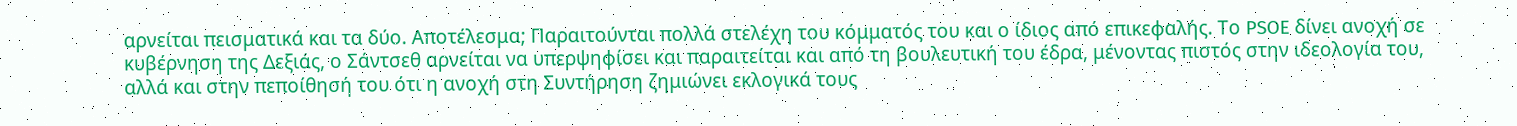αρνείται πεισματικά και τα δύο. Αποτέλεσμα; Παραιτούνται πολλά στελέχη του κόμματός του και ο ίδιος από επικεφαλής. Το PSOE δίνει ανοχή σε  κυβέρνηση της Δεξιάς, ο Σάντσεθ αρνείται να υπερψηφίσει και παραιτείται και από τη βουλευτική του έδρα, μένοντας πιστός στην ιδεολογία του, αλλά και στην πεποίθησή του ότι η ανοχή στη Συντήρηση ζημιώνει εκλογικά τους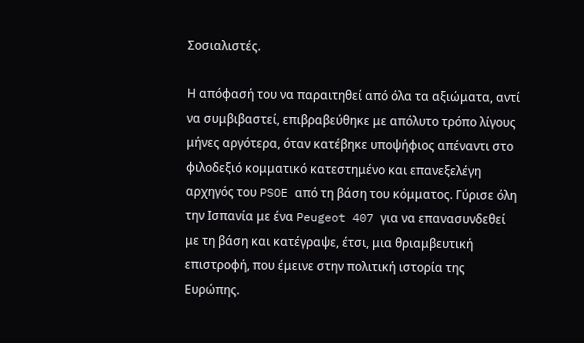Σοσιαλιστές.

Η απόφασή του να παραιτηθεί από όλα τα αξιώματα, αντί να συμβιβαστεί, επιβραβεύθηκε με απόλυτο τρόπο λίγους μήνες αργότερα, όταν κατέβηκε υποψήφιος απέναντι στο φιλοδεξιό κομματικό κατεστημένο και επανεξελέγη αρχηγός του PSOE από τη βάση του κόμματος. Γύρισε όλη την Ισπανία με ένα Peugeot 407 για να επανασυνδεθεί με τη βάση και κατέγραψε, έτσι, μια θριαμβευτική επιστροφή, που έμεινε στην πολιτική ιστορία της Ευρώπης.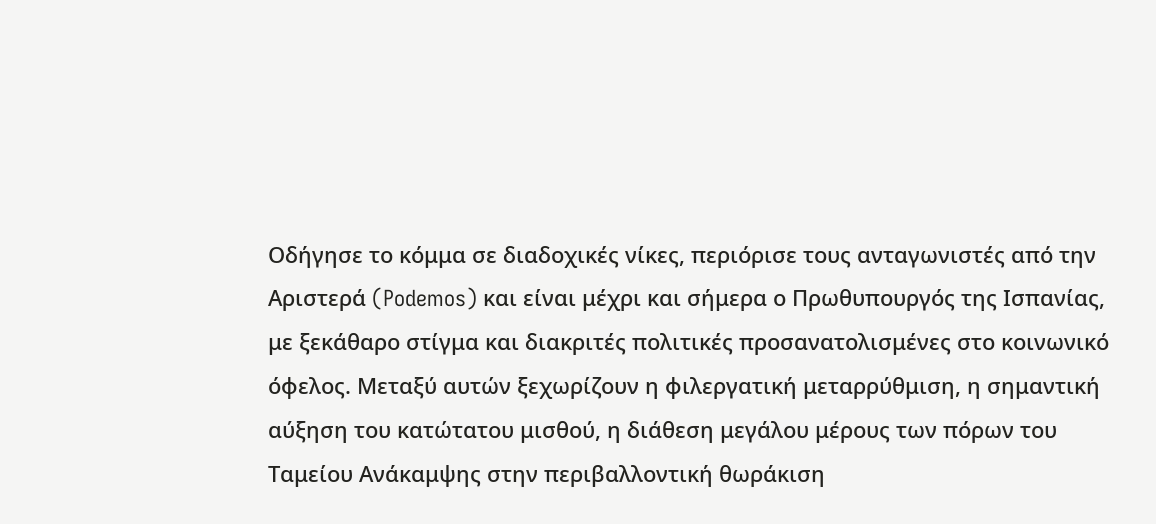Οδήγησε το κόμμα σε διαδοχικές νίκες, περιόρισε τους ανταγωνιστές από την Αριστερά (Podemos) και είναι μέχρι και σήμερα ο Πρωθυπουργός της Ισπανίας, με ξεκάθαρο στίγμα και διακριτές πολιτικές προσανατολισμένες στο κοινωνικό όφελος. Μεταξύ αυτών ξεχωρίζουν η φιλεργατική μεταρρύθμιση, η σημαντική αύξηση του κατώτατου μισθού, η διάθεση μεγάλου μέρους των πόρων του Ταμείου Ανάκαμψης στην περιβαλλοντική θωράκιση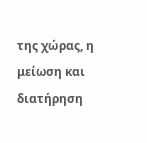της χώρας, η μείωση και διατήρηση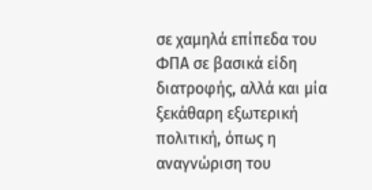σε χαμηλά επίπεδα του ΦΠΑ σε βασικά είδη διατροφής, αλλά και μία ξεκάθαρη εξωτερική πολιτική, όπως η αναγνώριση του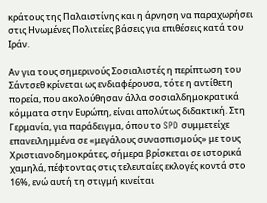κράτους της Παλαιστίνης και η άρνηση να παραχωρήσει στις Ηνωμένες Πολιτείες βάσεις για επιθέσεις κατά του Ιράν.

Αν για τους σημερινούς Σοσιαλιστές η περίπτωση του Σάντσεθ κρίνεται ως ενδιαφέρουσα, τότε η αντίθετη πορεία, που ακολούθησαν άλλα σοσιαλδημοκρατικά κόμματα στην Ευρώπη, είναι απολύτως διδακτική. Στη Γερμανία, για παράδειγμα, όπου το SPD συμμετείχε επανειλημμένα σε «μεγάλους συνασπισμούς» με τους Χριστιανοδημοκράτες, σήμερα βρίσκεται σε ιστορικά χαμηλά, πέφτοντας στις τελευταίες εκλογές κοντά στο 16%, ενώ αυτή τη στιγμή κινείται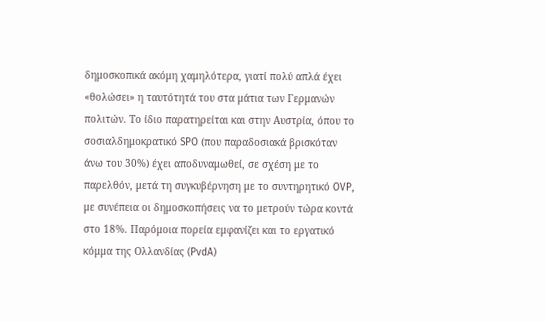δημοσκοπικά ακόμη χαμηλότερα, γιατί πολύ απλά έχει «θολώσει» η ταυτότητά του στα μάτια των Γερμανών πολιτών. Το ίδιο παρατηρείται και στην Αυστρία, όπου το σοσιαλδημοκρατικό SPO (που παραδοσιακά βρισκόταν άνω του 30%) έχει αποδυναμωθεί, σε σχέση με το παρελθόν, μετά τη συγκυβέρνηση με το συντηρητικό OVP, με συνέπεια οι δημοσκοπήσεις να το μετρούν τώρα κοντά στο 18%. Παρόμοια πορεία εμφανίζει και το εργατικό κόμμα της Ολλανδίας (PvdA)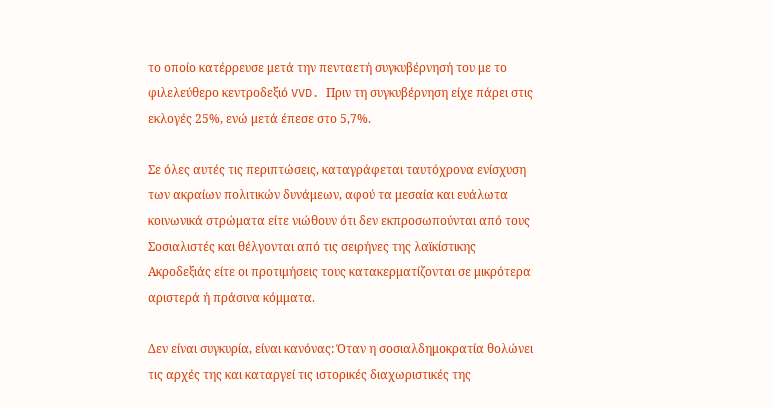το οποίο κατέρρευσε μετά την πενταετή συγκυβέρνησή του με το φιλελεύθερο κεντροδεξιό VVD. Πριν τη συγκυβέρνηση είχε πάρει στις εκλογές 25%, ενώ μετά έπεσε στο 5,7%.

Σε όλες αυτές τις περιπτώσεις, καταγράφεται ταυτόχρονα ενίσχυση των ακραίων πολιτικών δυνάμεων, αφού τα μεσαία και ευάλωτα κοινωνικά στρώματα είτε νιώθουν ότι δεν εκπροσωπούνται από τους Σοσιαλιστές και θέλγονται από τις σειρήνες της λαϊκίστικης Ακροδεξιάς είτε οι προτιμήσεις τους κατακερματίζονται σε μικρότερα αριστερά ή πράσινα κόμματα.

Δεν είναι συγκυρία, είναι κανόνας: Όταν η σοσιαλδημοκρατία θολώνει τις αρχές της και καταργεί τις ιστορικές διαχωριστικές της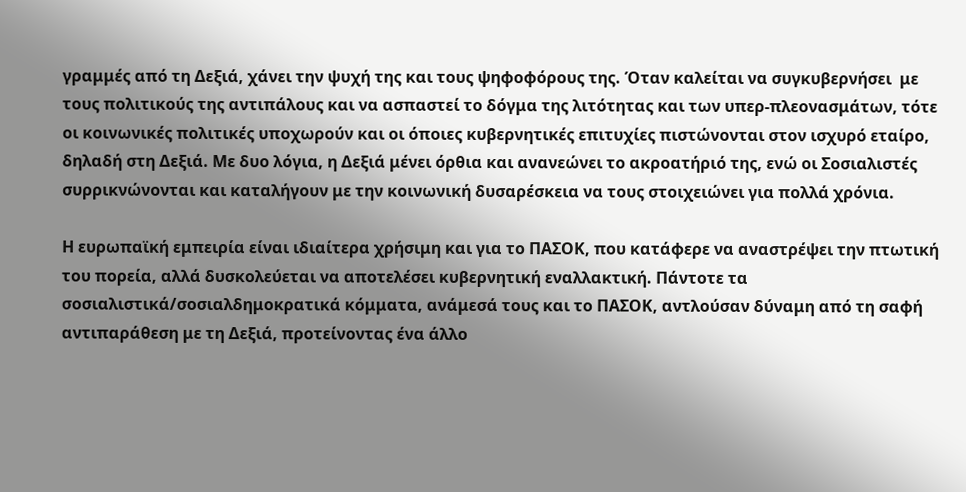γραμμές από τη Δεξιά, χάνει την ψυχή της και τους ψηφοφόρους της. Όταν καλείται να συγκυβερνήσει  με τους πολιτικούς της αντιπάλους και να ασπαστεί το δόγμα της λιτότητας και των υπερ-πλεονασμάτων, τότε οι κοινωνικές πολιτικές υποχωρούν και οι όποιες κυβερνητικές επιτυχίες πιστώνονται στον ισχυρό εταίρο, δηλαδή στη Δεξιά. Με δυο λόγια, η Δεξιά μένει όρθια και ανανεώνει το ακροατήριό της, ενώ οι Σοσιαλιστές συρρικνώνονται και καταλήγουν με την κοινωνική δυσαρέσκεια να τους στοιχειώνει για πολλά χρόνια.

Η ευρωπαϊκή εμπειρία είναι ιδιαίτερα χρήσιμη και για το ΠΑΣΟΚ, που κατάφερε να αναστρέψει την πτωτική του πορεία, αλλά δυσκολεύεται να αποτελέσει κυβερνητική εναλλακτική. Πάντοτε τα σοσιαλιστικά/σοσιαλδημοκρατικά κόμματα, ανάμεσά τους και το ΠΑΣΟΚ, αντλούσαν δύναμη από τη σαφή αντιπαράθεση με τη Δεξιά, προτείνοντας ένα άλλο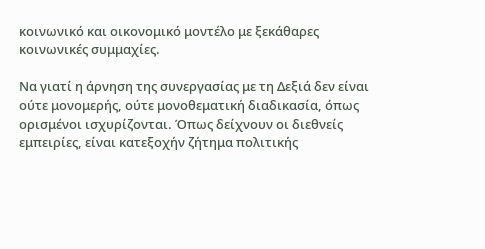κοινωνικό και οικονομικό μοντέλο με ξεκάθαρες κοινωνικές συμμαχίες.

Να γιατί η άρνηση της συνεργασίας με τη Δεξιά δεν είναι ούτε μονομερής, ούτε μονοθεματική διαδικασία, όπως ορισμένοι ισχυρίζονται. Όπως δείχνουν οι διεθνείς εμπειρίες, είναι κατεξοχήν ζήτημα πολιτικής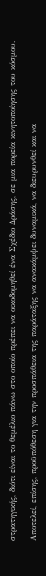στρατηγικής, διότι είναι το θεμέλιο πάνω στο οποίο πρέπει να οικοδομηθεί ένα Σχέδιο Δράσης, σε μια πορεία κινητοποίησης του κόσμου.

Αποτελεί, επίσης, προϋπόθεση για την προσπάθεια της παράταξης να ανακάμψει δυναμικά, να διευρυνθεί και να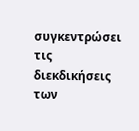συγκεντρώσει τις διεκδικήσεις των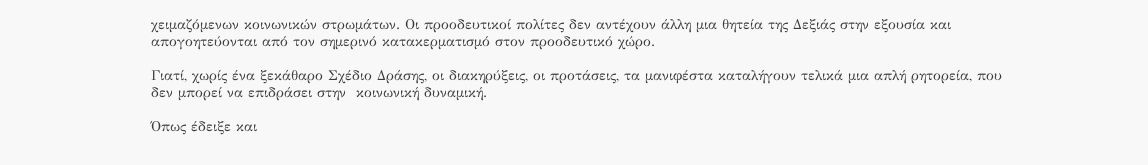χειμαζόμενων κοινωνικών στρωμάτων. Οι προοδευτικοί πολίτες δεν αντέχουν άλλη μια θητεία της Δεξιάς στην εξουσία και απογοητεύονται από τον σημερινό κατακερματισμό στον προοδευτικό χώρο.

Γιατί, χωρίς ένα ξεκάθαρο Σχέδιο Δράσης, οι διακηρύξεις, οι προτάσεις, τα μανιφέστα καταλήγουν τελικά μια απλή ρητορεία, που δεν μπορεί να επιδράσει στην  κοινωνική δυναμική.

Όπως έδειξε και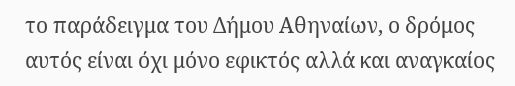το παράδειγμα του Δήμου Αθηναίων, ο δρόμος αυτός είναι όχι μόνο εφικτός αλλά και αναγκαίος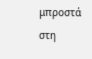μπροστά στη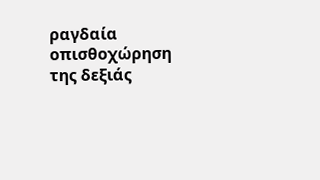ραγδαία οπισθοχώρηση της δεξιάς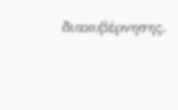διακυβέρνησης.